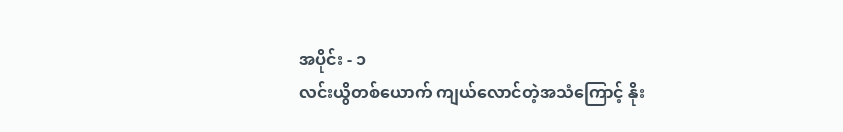အပိုင်း - ၁
လင်းယွိတစ်ယောက် ကျယ်လောင်တဲ့အသံကြောင့် နိုး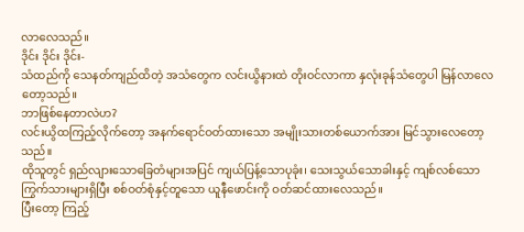လာလေသည်။
ဒိုင်း ဒိုင်း ဒိုင်း-
သံထည်ကို သေနတ်ကျည်ထိတဲ့ အသံတွေက လင်းယွိနားထဲ တိုးဝင်လာကာ နှလုံးခုန်သံတွေပါ မြန်လာလေတော့သည်။
ဘာဖြစ်နေတာလဲဟ?
လင်းယွိထကြည့်လိုက်တော့ အနက်ရောင်ဝတ်ထားသော အမျိုးသားတစ်ယောက်အား မြင်သွားလေတော့သည်။
ထိုသူတွင် ရှည်လျားသောခြေတံများအပြင် ကျယ်ပြန့်သောပုခုံး၊ သေးသွယ်သောခါးနှင့် ကျစ်လစ်သော ကြွက်သားများရှိပြီး စစ်ဝတ်စုံနှင့်တူသော ယူနီဖောင်းကို ဝတ်ဆင်ထားလေသည်။
ပြီးတော့ ကြည့်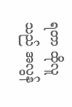ရတာ ထိုလူသည် အလွန်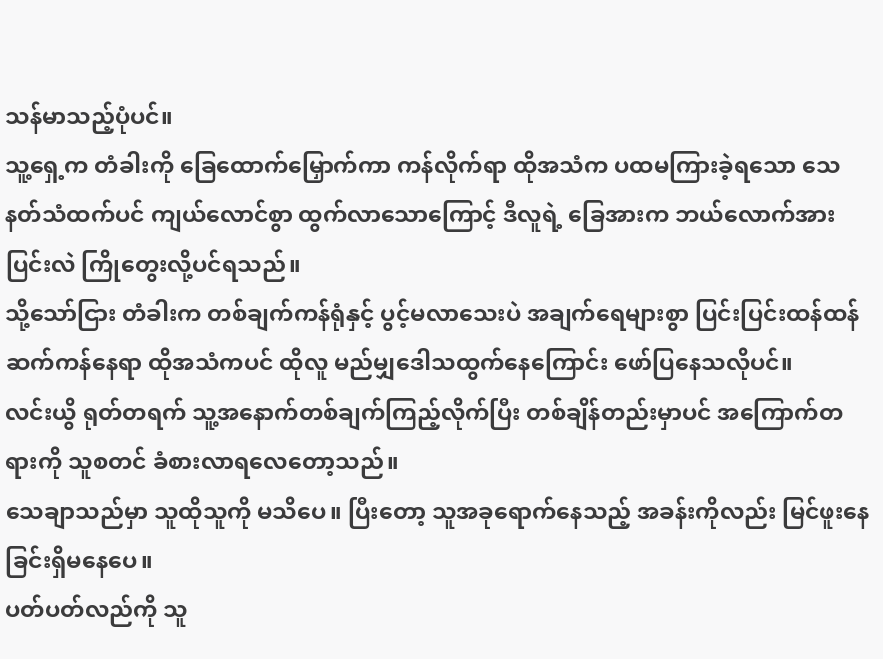သန်မာသည့်ပုံပင်။
သူ့ရှေ့က တံခါးကို ခြေထောက်မြှောက်ကာ ကန်လိုက်ရာ ထိုအသံက ပထမကြားခဲ့ရသော သေနတ်သံထက်ပင် ကျယ်လောင်စွာ ထွက်လာသောကြောင့် ဒီလူရဲ့ ခြေအားက ဘယ်လောက်အားပြင်းလဲ ကြိုတွေးလို့ပင်ရသည်။
သို့သော်ငြား တံခါးက တစ်ချက်ကန်ရုံနှင့် ပွင့်မလာသေးပဲ အချက်ရေများစွာ ပြင်းပြင်းထန်ထန်ဆက်ကန်နေရာ ထိုအသံကပင် ထိုလူ မည်မျှဒေါသထွက်နေကြောင်း ဖော်ပြနေသလိုပင်။
လင်းယွိ ရုတ်တရက် သူ့အနောက်တစ်ချက်ကြည့်လိုက်ပြီး တစ်ချိန်တည်းမှာပင် အကြောက်တရားကို သူစတင် ခံစားလာရလေတော့သည်။
သေချာသည်မှာ သူထိုသူကို မသိပေ။ ပြီးတော့ သူအခုရောက်နေသည့် အခန်းကိုလည်း မြင်ဖူးနေခြင်းရှိမနေပေ။
ပတ်ပတ်လည်ကို သူ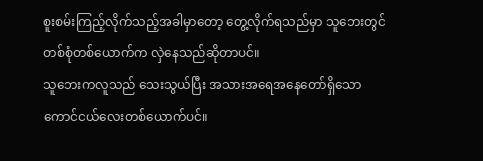စူးစမ်းကြည့်လိုက်သည့်အခါမှာတော့ တွေ့လိုက်ရသည်မှာ သူဘေးတွင် တစ်စုံတစ်ယောက်က လှဲနေသည်ဆိုတာပင်။
သူဘေးကလူသည် သေးသွယ်ပြီး အသားအရေအနေတော်ရှိသော ကောင်ငယ်လေးတစ်ယောက်ပင်။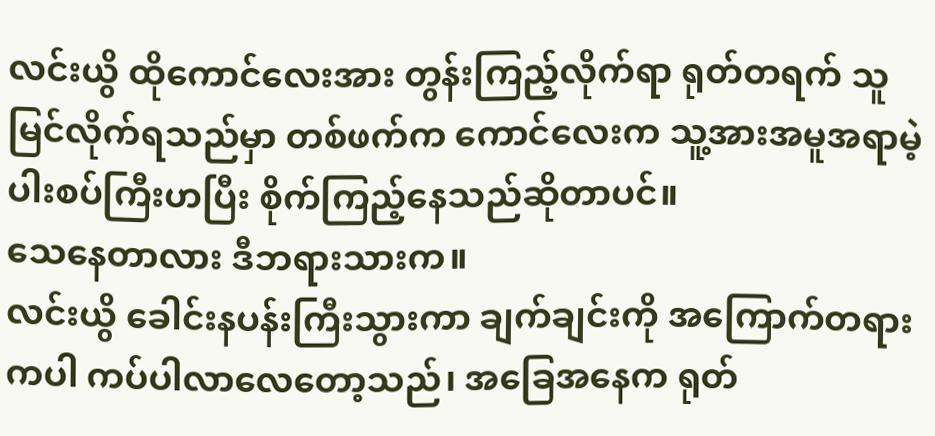လင်းယွိ ထိုကောင်လေးအား တွန်းကြည့်လိုက်ရာ ရုတ်တရက် သူမြင်လိုက်ရသည်မှာ တစ်ဖက်က ကောင်လေးက သူ့အားအမူအရာမဲ့ ပါးစပ်ကြီးဟပြီး စိုက်ကြည့်နေသည်ဆိုတာပင်။
သေနေတာလား ဒီဘရားသားက။
လင်းယွိ ခေါင်းနပန်းကြီးသွားကာ ချက်ချင်းကို အကြောက်တရားကပါ ကပ်ပါလာလေတော့သည်၊ အခြေအနေက ရုတ်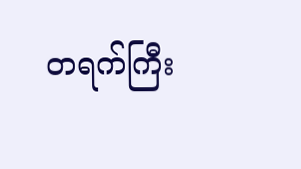တရက်ကြီး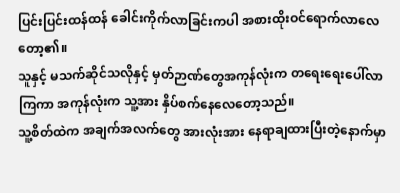ပြင်းပြင်းထန်ထန် ခေါင်းကိုက်လာခြင်းကပါ အစားထိုးဝင်ရောက်လာလေတော့၏။
သူနှင့် မသက်ဆိုင်သလိုနှင့် မှတ်ဉာဏ်တွေအကုန်လုံးက တရေးရေးပေါ်လာကြကာ အကုန်လုံးက သူ့အား နှိပ်စက်နေလေတော့သည်။
သူ့စိတ်ထဲက အချက်အလက်တွေ အားလုံးအား နေရာချထားပြီးတဲ့နောက်မှာ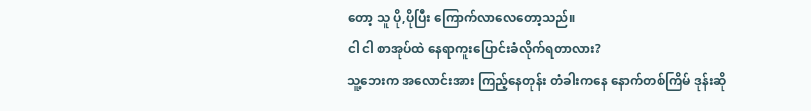တော့ သူ ပို,ပိုပြီး ကြောက်လာလေတော့သည်။
ငါ ငါ စာအုပ်ထဲ နေရာကူးပြောင်းခံလိုက်ရတာလား?
သူ့ဘေးက အလောင်းအား ကြည့်နေတုန်း တံခါးကနေ နောက်တစ်ကြိမ် ဒုန်းဆို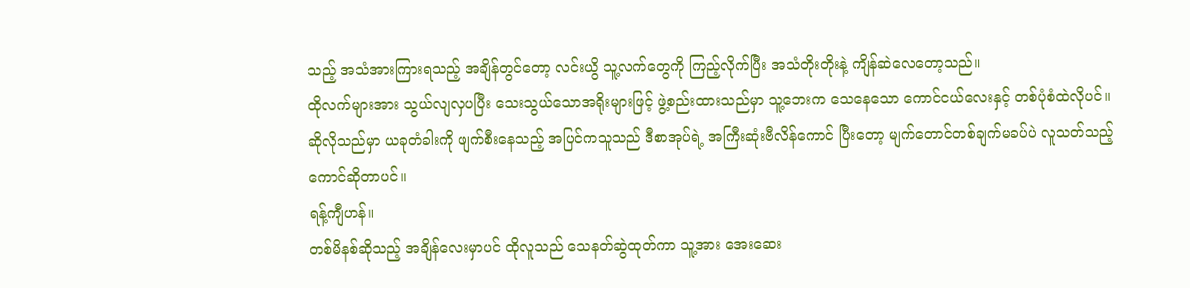သည့် အသံအားကြားရသည့် အချိန်တွင်တော့ လင်းယွိ သူ့လက်တွေကို ကြည့်လိုက်ပြီး အသံတိုးတိုးနဲ့ ကျိန်ဆဲလေတော့သည်။
ထိုလက်များအား သွယ်လျလှပပြီး သေးသွယ်သောအရိုးများဖြင့် ဖွဲ့စည်းထားသည်မှာ သူ့ဘေးက သေနေသော ကောင်ငယ်လေးနှင့် တစ်ပုံစံထဲလိုပင်။
ဆိုလိုသည်မှာ ယခုတံခါးကို ဖျက်စီးနေသည့် အပြင်ကသူသည် ဒီစာအုပ်ရဲ့ အကြီးဆုံးဗီလိန်ကောင် ပြီးတော့ မျက်တောင်တစ်ချက်မခပ်ပဲ လူသတ်သည့် ကောင်ဆိုတာပင်။
ရန့်ကျီဟန်။
တစ်မိနစ်ဆိုသည့် အချိန်လေးမှာပင် ထိုလူသည် သေနတ်ဆွဲထုတ်ကာ သူ့အား အေးဆေး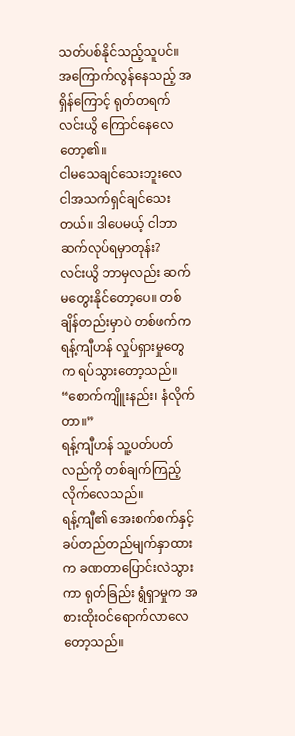သတ်ပစ်နိုင်သည့်သူပင်။
အကြောက်လွန်နေသည့် အရှိန်ကြောင့် ရုတ်တရက် လင်းယွိ ကြောင်နေလေတော့၏။
ငါမသေချင်သေးဘူးလေ ငါအသက်ရှင်ချင်သေးတယ်။ ဒါပေမယ့် ငါဘာဆက်လုပ်ရမှာတုန်း?
လင်းယွိ ဘာမှလည်း ဆက်မတွေးနိုင်တော့ပေ။ တစ်ချိန်တည်းမှာပဲ တစ်ဖက်က ရန့်ကျီဟန် လှုပ်ရှားမှုတွေက ရပ်သွားတော့သည်။
“စောက်ကျိူးနည်း၊ နံလိုက်တာ။”
ရန့်ကျီဟန် သူ့ပတ်ပတ်လည်ကို တစ်ချက်ကြည့်လိုက်လေသည်။
ရန့်ကျီ၏ အေးစက်စက်နှင့် ခပ်တည်တည်မျက်နှာထားက ခဏတာပြောင်းလဲသွားကာ ရုတ်ခြည်း ရွံရှာမှုက အစားထိုးဝင်ရောက်လာလေတော့သည်။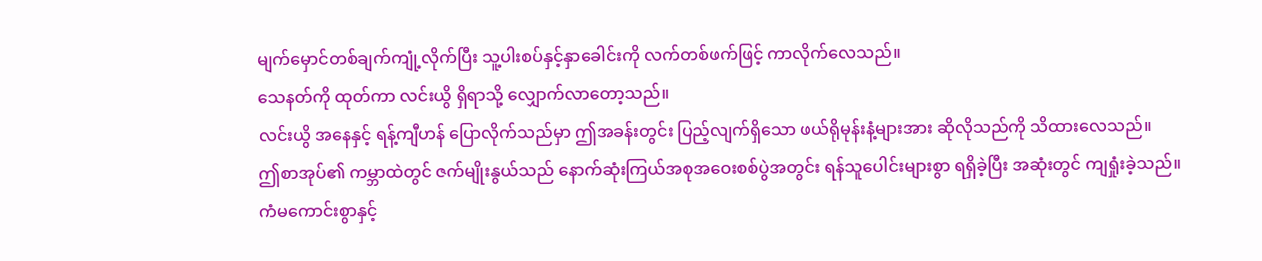မျက်မှောင်တစ်ချက်ကျုံ့လိုက်ပြီး သူ့ပါးစပ်နှင့်နှာခေါင်းကို လက်တစ်ဖက်ဖြင့် ကာလိုက်လေသည်။
သေနတ်ကို ထုတ်ကာ လင်းယွိ ရှိရာသို့ လျှောက်လာတော့သည်။
လင်းယွိ အနေနှင့် ရန့်ကျီဟန် ပြောလိုက်သည်မှာ ဤအခန်းတွင်း ပြည့်လျက်ရှိသော ဖယ်ရိုမုန်းနံ့များအား ဆိုလိုသည်ကို သိထားလေသည်။
ဤစာအုပ်၏ ကမ္ဘာထဲတွင် ဇက်မျိုးနွယ်သည် နောက်ဆုံးကြယ်အစုအဝေးစစ်ပွဲအတွင်း ရန်သူပေါင်းများစွာ ရရှိခဲ့ပြီး အဆုံးတွင် ကျရှုံးခဲ့သည်။
ကံမကောင်းစွာနှင့်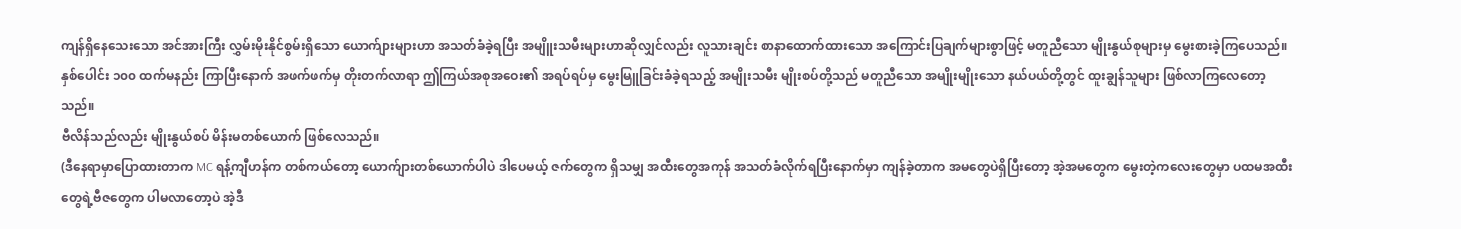ကျန်ရှိနေသေးသော အင်အားကြီး လွှမ်းမိုးနိုင်စွမ်းရှိသော ယောက်ျားများဟာ အသတ်ခံခဲ့ရပြီး အမျိူးသမီးများဟာဆိုလျှင်လည်း လူသားချင်း စာနာထောက်ထားသော အကြောင်းပြချက်များစွာဖြင့် မတူညီသော မျိုးနွယ်စုများမှ မွေးစားခဲ့ကြပေသည်။
နှစ်ပေါင်း ၁၀၀ ထက်မနည်း ကြာပြီးနောက် အဖက်ဖက်မှ တိုးတက်လာရာ ဤကြယ်အစုအဝေး၏ အရပ်ရပ်မှ မွေးမြူခြင်းခံခဲ့ရသည့် အမျိုးသမီး မျိုးစပ်တို့သည် မတူညီသော အမျိုးမျိုးသော နယ်ပယ်တို့တွင် ထူးချွန်သူများ ဖြစ်လာကြလေတော့သည်။
ဗီလိန်သည်လည်း မျိုးနွယ်စပ် မိန်းမတစ်ယောက် ဖြစ်လေသည်။
(ဒီနေရာမှာပြောထားတာက MC ရန့်ကျီဟန်က တစ်ကယ်တော့ ယောက်ျားတစ်ယောက်ပါပဲ ဒါပေမယ့် ဇက်တွေက ရှိသမျှ အထီးတွေအကုန် အသတ်ခံလိုက်ရပြီးနောက်မှာ ကျန်ခဲ့တာက အမတွေပဲရှိပြီးတော့ အဲ့အမတွေက မွေးတဲ့ကလေးတွေမှာ ပထမအထီးတွေရဲ့ဗီဇတွေက ပါမလာတော့ပဲ အဲ့ဒီ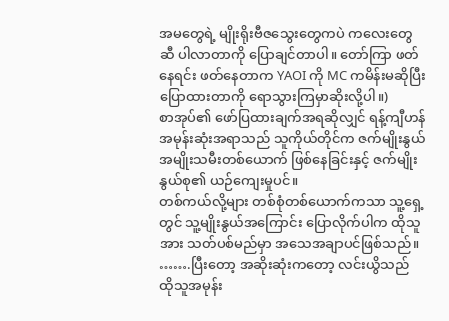အမတွေရဲ့ မျိုးရိုးဗီဇသွေးတွေကပဲ ကလေးတွေဆီ ပါလာတာကို ပြောချင်တာပါ။ တော်ကြာ ဖတ်နေရင်း ဖတ်နေတာက YAOI ကို MC ကမိန်းမဆိုပြီး ပြောထားတာကို ရောသွားကြမှာဆိုးလို့ပါ။)
စာအုပ်၏ ဖော်ပြထားချက်အရဆိုလျှင် ရန့်ကျီဟန် အမုန်းဆုံးအရာသည် သူကိုယ်တိုင်က ဇက်မျိုးနွယ် အမျိုးသမီးတစ်ယောက် ဖြစ်နေခြင်းနှင့် ဇက်မျိုးနွယ်စု၏ ယဉ်ကျေးမှုပင်။
တစ်ကယ်လို့များ တစ်စုံတစ်ယောက်ကသာ သူ့ရှေ့တွင် သူ့မျိုးနွယ်အကြောင်း ပြောလိုက်ပါက ထိုသူအား သတ်ပစ်မည်မှာ အသေအချာပင်ဖြစ်သည်။
…….ပြီးတော့ အဆိုးဆုံးကတော့ လင်းယွိသည် ထိုသူအမုန်း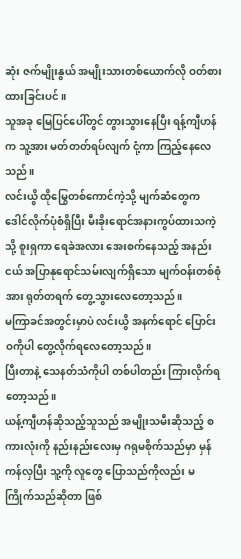ဆုံး ဇက်မျိုးနွယ် အမျိုးသားတစ်ယောက်လို ဝတ်စားထားခြင်းပင်။
သူအခု မြေပြင်ပေါ်တွင် တွားသွားနေပြီး ရန့်ကျီဟန်က သူ့အား မတ်တတ်ရပ်လျက် ငုံ့ကာ ကြည့်နေလေသည်။
လင်းယွိ ထိုမြွေတစ်ကောင်ကဲ့သို့ မျက်ဆံတွေက ဒေါင်လိုက်ပုံစံရှိပြီး မီးခိုးရောင်အနားကွပ်ထားသကဲ့သို့ စူးရှကာ ရေခဲအလား အေးစက်နေသည့် အနည်းငယ် အပြာနုရောင်သမ်းလျက်ရှိသော မျက်ဝန်းတစ်စုံအား ရုတ်တရက် တွေ့သွားလေတော့သည်။
မကြာခင်အတွင်းမှာပဲ လင်းယွိ အနက်ရောင် ပြောင်းဝကိုပါ တွေ့လိုက်ရလေတော့သည်။
ပြီးတာနဲ့ သေနတ်သံကိုပါ တစ်ပါတည်း ကြားလိုက်ရတော့သည်။
ယန့်ကျီဟန်ဆိုသည့်သူသည် အမျိုးသမီးဆိုသည့် စကားလုံးကို နည်းနည်းလေးမှ ဂရုမစိုက်သည်မှာ မှန်ကန်လှပြီး သူ့ကို လူတွေ ပြောသည်ကိုလည်း မကြိုက်သည်ဆိုတာ ဖြစ်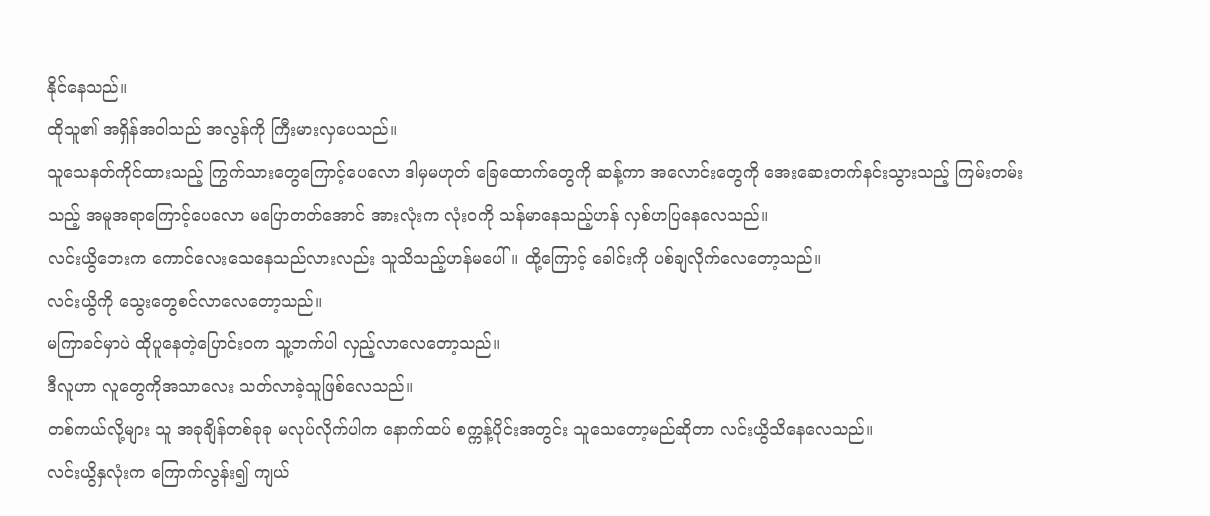နိုင်နေသည်။
ထိုသူ၏ အရှိန်အဝါသည် အလွန်ကို ကြီးမားလှပေသည်။
သူသေနတ်ကိုင်ထားသည့် ကြွက်သားတွေကြောင့်ပေလော ဒါမှမဟုတ် ခြေထောက်တွေကို ဆန့်ကာ အလောင်းတွေကို အေးဆေးတက်နင်းသွားသည့် ကြမ်းတမ်းသည့် အမူအရာကြောင့်ပေလော မပြောတတ်အောင် အားလုံးက လုံးဝကို သန်မာနေသည့်ဟန် လှစ်ဟပြနေလေသည်။
လင်းယွိဘေးက ကောင်လေးသေနေသည်လားလည်း သူသိသည့်ဟန်မပေါ်။ ထို့ကြောင့် ခေါင်းကို ပစ်ချလိုက်လေတော့သည်။
လင်းယွိကို သွေးတွေစင်လာလေတော့သည်။
မကြာခင်မှာပဲ ထိုပူနေတဲ့ပြောင်းဝက သူ့ဘက်ပါ လှည့်လာလေတော့သည်။
ဒီလူဟာ လူတွေကိုအသာလေး သတ်လာခဲ့သူဖြစ်လေသည်။
တစ်ကယ်လို့များ သူ အခုချိန်တစ်ခုခု မလုပ်လိုက်ပါက နောက်ထပ် စက္ကန့်ပိုင်းအတွင်း သူသေတော့မည်ဆိုတာ လင်းယွိသိနေလေသည်။
လင်းယွိနှလုံးက ကြောက်လွန်း၍ ကျယ်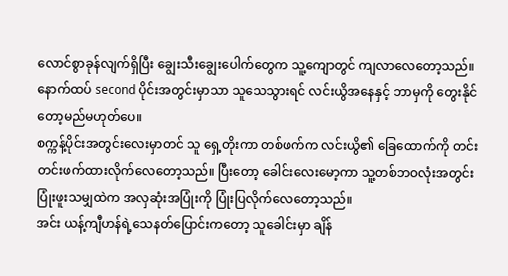လောင်စွာခုန်လျက်ရှိပြီး ချွေးသီးချွေးပေါက်တွေက သူ့ကျောတွင် ကျလာလေတော့သည်။
နောက်ထပ် second ပိုင်းအတွင်းမှာသာ သူသေသွားရင် လင်းယွိအနေနှင့် ဘာမှကို တွေးနိုင်တော့မည်မဟုတ်ပေ။
စက္ကန့်ပိုင်းအတွင်းလေးမှာတင် သူ ရှေ့တိုးကာ တစ်ဖက်က လင်းယွိ၏ ခြေထောက်ကို တင်းတင်းဖက်ထားလိုက်လေတော့သည်။ ပြီးတော့ ခေါင်းလေးမော့ကာ သူ့တစ်ဘဝလုံးအတွင်း ပြုံးဖူးသမျှထဲက အလှဆုံးအပြုံးကို ပြုံးပြလိုက်လေတော့သည်။
အင်း ယန့်ကျီဟန်ရဲ့သေနတ်ပြောင်းကတော့ သူခေါင်းမှာ ချိန်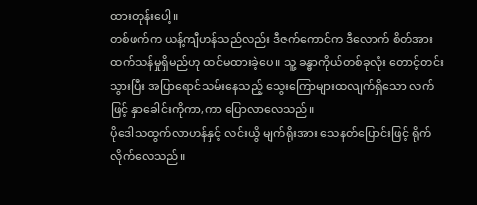ထားတုန်းပေါ့။
တစ်ဖက်က ယန့်ကျီဟန်သည်လည်း ဒီဇက်ကောင်က ဒီလောက် စိတ်အားထက်သန်မှုရှိမည်ဟု ထင်မထားခဲ့ပေ။ သူ့ ခန္ဓာကိုယ်တစ်ခုလုံး တောင့်တင်းသွားပြီး အပြာရောင်သမ်းနေသည့် သွေးကြောများထလျက်ရှိသော လက်ဖြင့် နှာခေါင်းကိုကာ,ကာ ပြောလာလေသည်။
ပိုဒေါသထွက်လာဟန်နှင့် လင်းယွိ မျက်ရိုးအား သေနတ်ပြောင်းဖြင့် ရိုက်လိုက်လေသည်။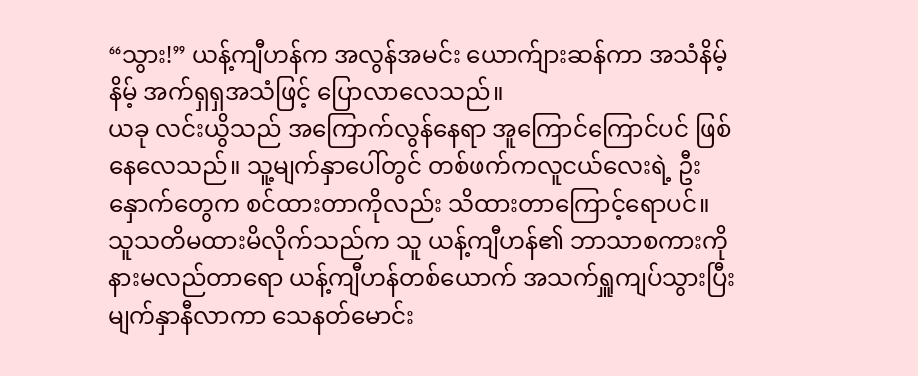“သွား!” ယန့်ကျီဟန်က အလွန်အမင်း ယောက်ျားဆန်ကာ အသံနိမ့်နိမ့် အက်ရှရှအသံဖြင့် ပြောလာလေသည်။
ယခု လင်းယွိသည် အကြောက်လွန်နေရာ အူကြောင်ကြောင်ပင် ဖြစ်နေလေသည်။ သူ့မျက်နှာပေါ်တွင် တစ်ဖက်ကလူငယ်လေးရဲ့ ဦးနှောက်တွေက စင်ထားတာကိုလည်း သိထားတာကြောင့်ရောပင်။
သူသတိမထားမိလိုက်သည်က သူ ယန့်ကျီဟန်၏ ဘာသာစကားကို နားမလည်တာရော ယန့်ကျီဟန်တစ်ယောက် အသက်ရှူကျပ်သွားပြီး မျက်နှာနီလာကာ သေနတ်မောင်း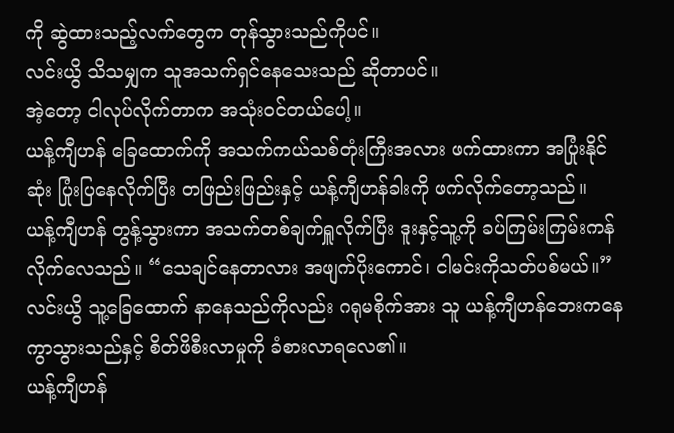ကို ဆွဲထားသည့်လက်တွေက တုန်သွားသည်ကိုပင်။
လင်းယွိ သိသမျှက သူအသက်ရှင်နေသေးသည် ဆိုတာပင်။
အဲ့တော့ ငါလုပ်လိုက်တာက အသုံးဝင်တယ်ပေါ့။
ယန့်ကျီဟန် ခြေထောက်ကို အသက်ကယ်သစ်တုံးကြီးအလား ဖက်ထားကာ အပြုံးနိုင်ဆုံး ပြုံးပြနေလိုက်ပြီး တဖြည်းဖြည်းနှင့် ယန့်ကျီဟန်ခါးကို ဖက်လိုက်တော့သည်။
ယန့်ကျီဟန် တွန့်သွားကာ အသက်တစ်ချက်ရှူလိုက်ပြီး ဒူးနှင့်သူ့ကို ခပ်ကြမ်းကြမ်းကန်လိုက်လေသည်။ “သေချင်နေတာလား အဖျက်ပိုးကောင်၊ ငါမင်းကိုသတ်ပစ်မယ်။”
လင်းယွိ သူ့ခြေထောက် နာနေသည်ကိုလည်း ဂရုမစိုက်အား သူ ယန့်ကျီဟန်ဘေးကနေ ကွာသွားသည်နှင့် စိတ်ဖိစီးလာမှုကို ခံစားလာရလေ၏။
ယန့်ကျီဟန်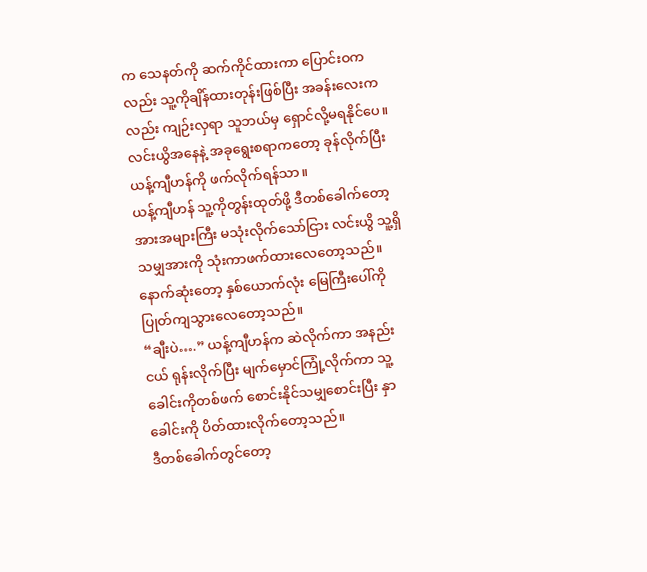က သေနတ်ကို ဆက်ကိုင်ထားကာ ပြောင်းဝကလည်း သူ့ကိုချိန်ထားတုန်းဖြစ်ပြီး အခန်းလေးကလည်း ကျဉ်းလှရာ သူဘယ်မှ ရှောင်လို့မရနိုင်ပေ။
လင်းယွိအနေနဲ့ အခုရွေးစရာကတော့ ခုန်လိုက်ပြီး ယန့်ကျီဟန်ကို ဖက်လိုက်ရန်သာ။
ယန့်ကျီဟန် သူ့ကိုတွန်းထုတ်ဖို့ ဒီတစ်ခေါက်တော့ အားအများကြီး မသုံးလိုက်သော်ငြား လင်းယွိ သူ့ရှိသမျှအားကို သုံးကာဖက်ထားလေတော့သည်။
နောက်ဆုံးတော့ နှစ်ယောက်လုံး မြေကြီးပေါ်ကို ပြုတ်ကျသွားလေတော့သည်။
“ချီးပဲ….” ယန့်ကျီဟန်က ဆဲလိုက်ကာ အနည်းငယ် ရုန်းလိုက်ပြီး မျက်မှောင်ကြုံ့လိုက်ကာ သူ့ခေါင်းကိုတစ်ဖက် စောင်းနိုင်သမျှစောင်းပြီး နှာခေါင်းကို ပိတ်ထားလိုက်တော့သည်။
ဒီတစ်ခေါက်တွင်တော့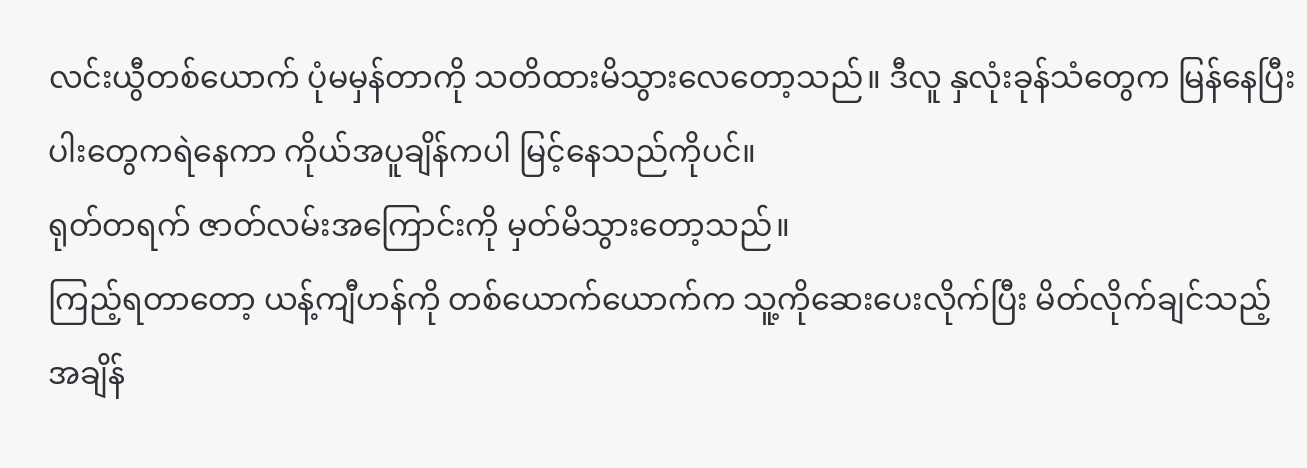လင်းယွီတစ်ယောက် ပုံမမှန်တာကို သတိထားမိသွားလေတော့သည်။ ဒီလူ နှလုံးခုန်သံတွေက မြန်နေပြီး ပါးတွေကရဲနေကာ ကိုယ်အပူချိန်ကပါ မြင့်နေသည်ကိုပင်။
ရုတ်တရက် ဇာတ်လမ်းအကြောင်းကို မှတ်မိသွားတော့သည်။
ကြည့်ရတာတော့ ယန့်ကျီဟန်ကို တစ်ယောက်ယောက်က သူ့ကိုဆေးပေးလိုက်ပြီး မိတ်လိုက်ချင်သည့်အချိန်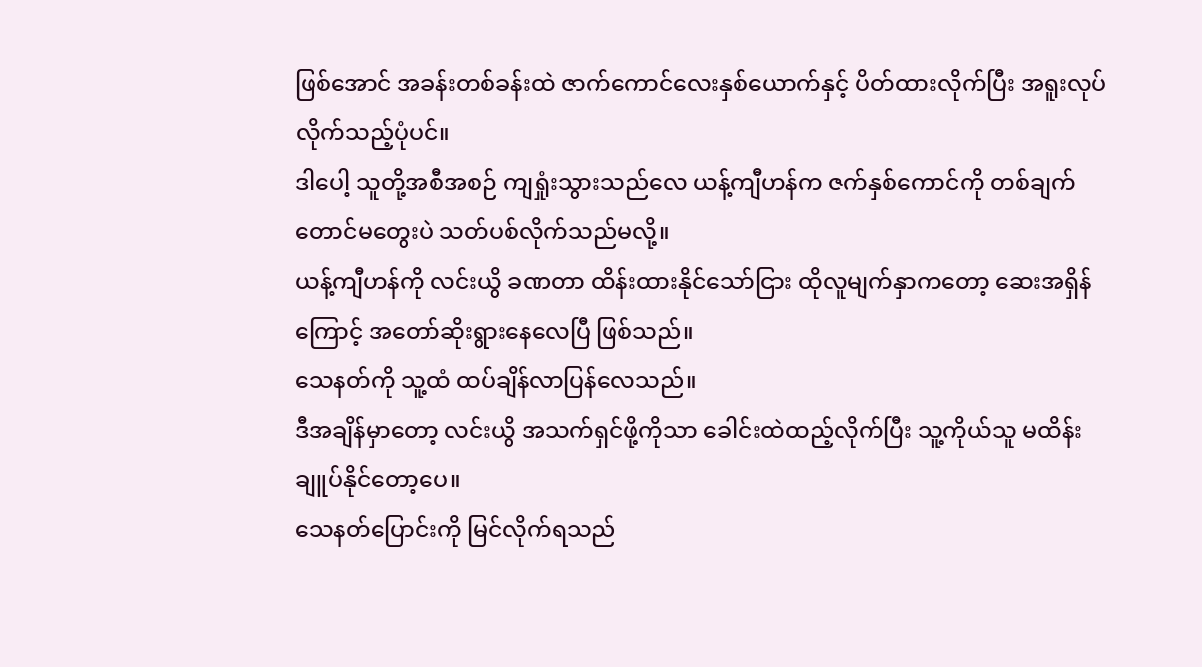ဖြစ်အောင် အခန်းတစ်ခန်းထဲ ဇာက်ကောင်လေးနှစ်ယောက်နှင့် ပိတ်ထားလိုက်ပြီး အရူးလုပ်လိုက်သည့်ပုံပင်။
ဒါပေါ့ သူတို့အစီအစဉ် ကျရှုံးသွားသည်လေ ယန့်ကျီဟန်က ဇက်နှစ်ကောင်ကို တစ်ချက်တောင်မတွေးပဲ သတ်ပစ်လိုက်သည်မလို့။
ယန့်ကျီဟန်ကို လင်းယွိ ခဏတာ ထိန်းထားနိုင်သော်ငြား ထိုလူမျက်နှာကတော့ ဆေးအရှိန်ကြောင့် အတော်ဆိုးရွားနေလေပြီ ဖြစ်သည်။
သေနတ်ကို သူ့ထံ ထပ်ချိန်လာပြန်လေသည်။
ဒီအချိန်မှာတော့ လင်းယွိ အသက်ရှင်ဖို့ကိုသာ ခေါင်းထဲထည့်လိုက်ပြီး သူ့ကိုယ်သူ မထိန်းချူပ်နိုင်တော့ပေ။
သေနတ်ပြောင်းကို မြင်လိုက်ရသည်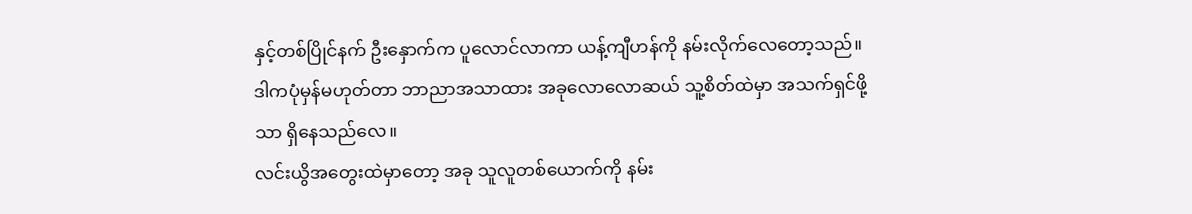နှင့်တစ်ပြိုင်နက် ဦးနှောက်က ပူလောင်လာကာ ယန့်ကျီဟန်ကို နမ်းလိုက်လေတော့သည်။
ဒါကပုံမှန်မဟုတ်တာ ဘာညာအသာထား အခုလောလောဆယ် သူ့စိတ်ထဲမှာ အသက်ရှင်ဖို့သာ ရှိနေသည်လေ။
လင်းယွိအတွေးထဲမှာတော့ အခု သူလူတစ်ယောက်ကို နမ်း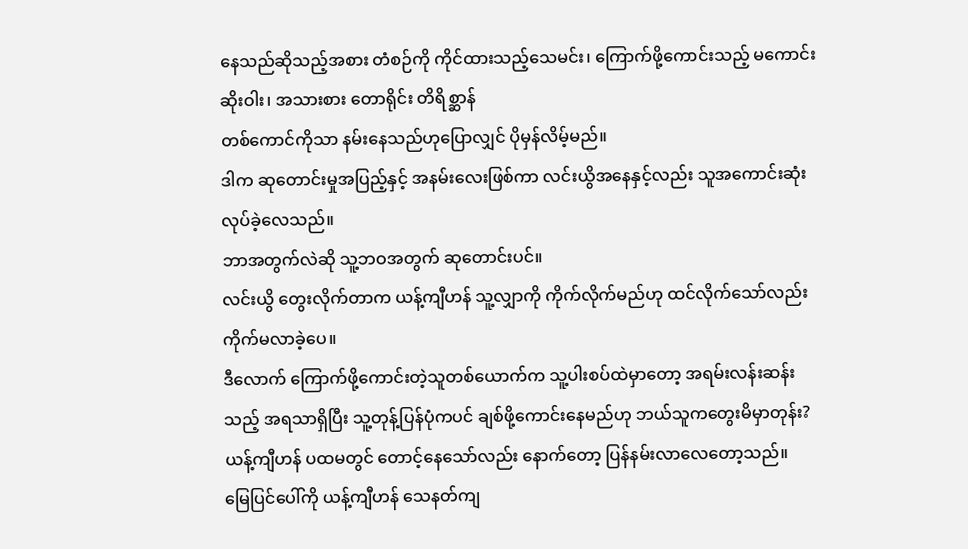နေသည်ဆိုသည့်အစား တံစဉ်ကို ကိုင်ထားသည့်သေမင်း၊ ကြောက်ဖို့ကောင်းသည့် မကောင်းဆိုးဝါး၊ အသားစား တောရိုင်း တိရိစ္ဆာန်
တစ်ကောင်ကိုသာ နမ်းနေသည်ဟုပြောလျှင် ပိုမှန်လိမ့်မည်။
ဒါက ဆုတောင်းမှုအပြည့်နှင့် အနမ်းလေးဖြစ်ကာ လင်းယွိအနေနှင့်လည်း သူအကောင်းဆုံးလုပ်ခဲ့လေသည်။
ဘာအတွက်လဲဆို သူ့ဘဝအတွက် ဆုတောင်းပင်။
လင်းယွိ တွေးလိုက်တာက ယန့်ကျီဟန် သူ့လျှာကို ကိုက်လိုက်မည်ဟု ထင်လိုက်သော်လည်း ကိုက်မလာခဲ့ပေ။
ဒီလောက် ကြောက်ဖို့ကောင်းတဲ့သူတစ်ယောက်က သူ့ပါးစပ်ထဲမှာတော့ အရမ်းလန်းဆန်းသည့် အရသာရှိပြီး သူ့တုန့်ပြန်ပုံကပင် ချစ်ဖို့ကောင်းနေမည်ဟု ဘယ်သူကတွေးမိမှာတုန်း?
ယန့်ကျီဟန် ပထမတွင် တောင့်နေသော်လည်း နောက်တော့ ပြန်နမ်းလာလေတော့သည်။
မြေပြင်ပေါ်ကို ယန့်ကျီဟန် သေနတ်ကျ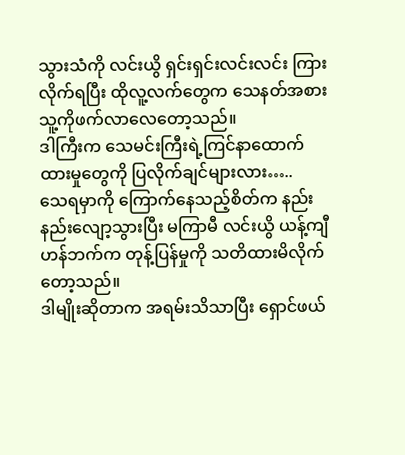သွားသံကို လင်းယွိ ရှင်းရှင်းလင်းလင်း ကြားလိုက်ရပြီး ထိုလူ့လက်တွေက သေနတ်အစား သူ့ကိုဖက်လာလေတော့သည်။
ဒါကြီးက သေမင်းကြီးရဲ့ကြင်နာထောက်ထားမှုတွေကို ပြလိုက်ချင်များလား…..
သေရမှာကို ကြောက်နေသည့်စိတ်က နည်းနည်းလျော့သွားပြီး မကြာမီ လင်းယွိ ယန့်ကျီဟန်ဘက်က တုန့်ပြန်မှုကို သတိထားမိလိုက်တော့သည်။
ဒါမျိုးဆိုတာက အရမ်းသိသာပြီး ရှောင်ဖယ်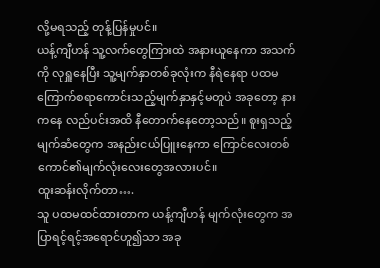လို့မရသည့် တုန့်ပြန်မှုပင်။
ယန့်ကျီဟန် သူ့လက်တွေကြားထဲ အနားယူနေကာ အသက်ကို လုရှူနေပြီး သူ့မျက်နှာတစ်ခုလုံးက နီရဲနေရာ ပထမ ကြောက်စရာကောင်းသည့်မျက်နှာနှင့်မတူပဲ အခုတော့ နားကနေ လည်ပင်းအထိ နီတောက်နေတော့သည်။ စူးရှသည့်မျက်ဆံတွေက အနည်းငယ်ပြူးနေကာ ကြောင်လေးတစ်ကောင်၏မျက်လုံးလေးတွေအလားပင်။
ထူးဆန်းလိုက်တာ….
သူ ပထမထင်ထားတာက ယန့်ကျီဟန် မျက်လုံးတွေက အပြာရင့်ရင့်အရောင်ဟူ၍သာ အခု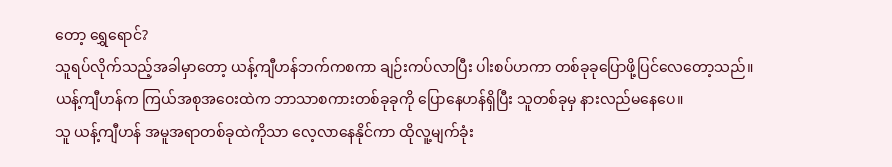တော့ ရွှေရောင်?
သူရပ်လိုက်သည့်အခါမှာတော့ ယန့်ကျီဟန်ဘက်ကစကာ ချဉ်းကပ်လာပြီး ပါးစပ်ဟကာ တစ်ခုခုပြောဖို့ပြင်လေတော့သည်။
ယန့်ကျီဟန်က ကြယ်အစုအဝေးထဲက ဘာသာစကားတစ်ခုခုကို ပြောနေဟန်ရှိပြီး သူတစ်ခုမှ နားလည်မနေပေ။
သူ ယန့်ကျီဟန် အမူအရာတစ်ခုထဲကိုသာ လေ့လာနေနိုင်ကာ ထိုလူ့မျက်ခုံး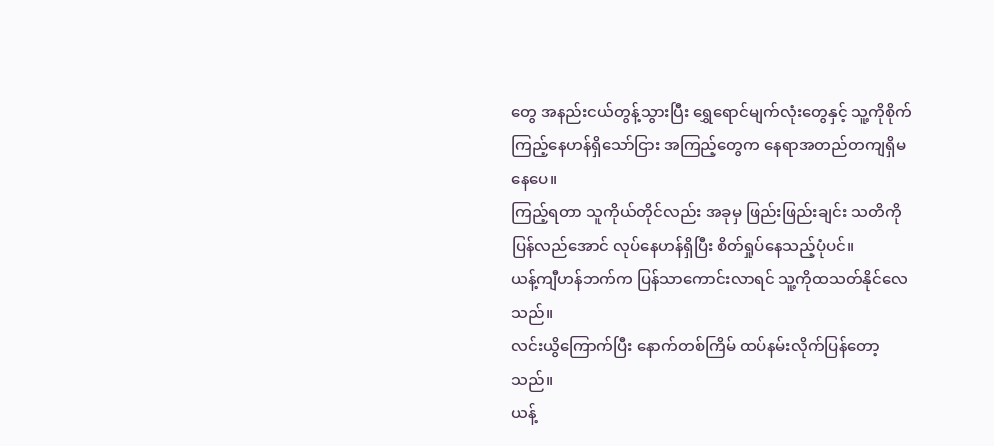တွေ အနည်းငယ်တွန့်သွားပြီး ရွှေရောင်မျက်လုံးတွေနှင့် သူ့ကိုစိုက်ကြည့်နေဟန်ရှိသော်ငြား အကြည့်တွေက နေရာအတည်တကျရှိမနေပေ။
ကြည့်ရတာ သူကိုယ်တိုင်လည်း အခုမှ ဖြည်းဖြည်းချင်း သတိကို ပြန်လည်အောင် လုပ်နေဟန်ရှိပြီး စိတ်ရှုပ်နေသည့်ပုံပင်။
ယန့်ကျီဟန်ဘက်က ပြန်သာကောင်းလာရင် သူ့ကိုထသတ်နိုင်လေသည်။
လင်းယွိကြောက်ပြီး နောက်တစ်ကြိမ် ထပ်နမ်းလိုက်ပြန်တော့သည်။
ယန့်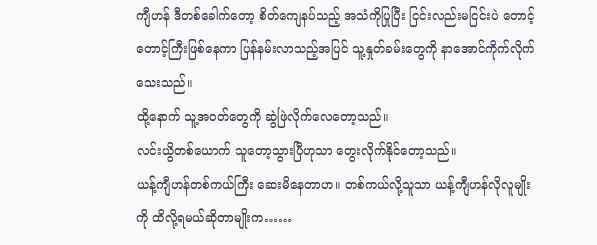ကျီဟန် ဒီတစ်ခေါက်တော့ စိတ်ကျေနပ်သည့် အသံကိုပြုပြီး ငြင်းလည်းမငြင်းပဲ တောင့်တောင့်ကြီးဖြစ်နေကာ ပြန်နမ်းလာသည့်အပြင် သူ့နှုတ်ခမ်းတွေကို နာအောင်ကိုက်လိုက်သေးသည်။
ထို့နောက် သူ့အဝတ်တွေကို ဆွဲဖြဲလိုက်လေတော့သည်။
လင်းယွိတစ်ယောက် သူတော့သွားပြီဟုသာ တွေးလိုက်နိုင်တော့သည်။
ယန့်ကျီဟန်တစ်ကယ်ကြီး ဆေးမိနေတာဟ။ တစ်ကယ်လို့သူသာ ယန့်ကျီဟန်လိုလူမျိုးကို ထိလို့ရမယ်ဆိုတာမျိုးက……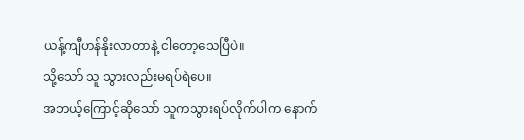ယန့်ကျီဟန်နိုးလာတာနဲ့ ငါတော့သေပြီပဲ။
သို့သော် သူ သွားလည်းမရပ်ရဲပေ။
အဘယ့်ကြောင့်ဆိုသော် သူကသွားရပ်လိုက်ပါက နောက်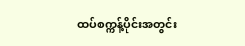ထပ်စက္ကန့်ပိုင်းအတွင်း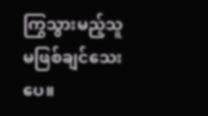ကြွသွားမည့်သူ မဖြစ်ချင်သေးပေ။